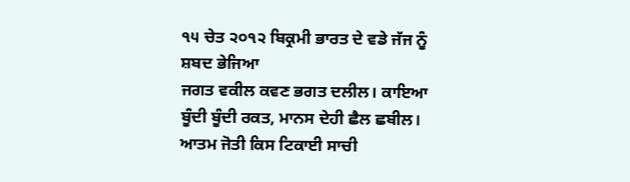੧੫ ਚੇਤ ੨੦੧੨ ਬਿਕ੍ਰਮੀ ਭਾਰਤ ਦੇ ਵਡੇ ਜੱਜ ਨੂੰ ਸ਼ਬਦ ਭੇਜਿਆ
ਜਗਤ ਵਕੀਲ ਕਵਣ ਭਗਤ ਦਲੀਲ। ਕਾਇਆ ਬੂੰਦੀ ਬੂੰਦੀ ਰਕਤ, ਮਾਨਸ ਦੇਹੀ ਛੈਲ ਛਬੀਲ। ਆਤਮ ਜੋਤੀ ਕਿਸ ਟਿਕਾਈ ਸਾਚੀ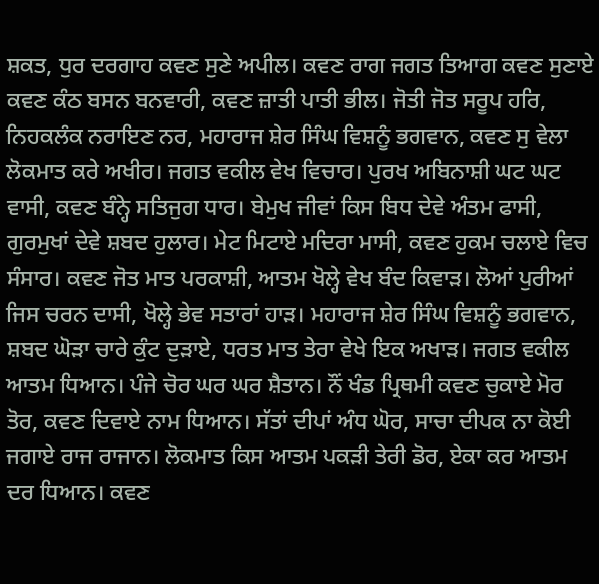ਸ਼ਕਤ, ਧੁਰ ਦਰਗਾਹ ਕਵਣ ਸੁਣੇ ਅਪੀਲ। ਕਵਣ ਰਾਗ ਜਗਤ ਤਿਆਗ ਕਵਣ ਸੁਣਾਏ ਕਵਣ ਕੰਠ ਬਸਨ ਬਨਵਾਰੀ, ਕਵਣ ਜ਼ਾਤੀ ਪਾਤੀ ਭੀਲ। ਜੋਤੀ ਜੋਤ ਸਰੂਪ ਹਰਿ, ਨਿਹਕਲੰਕ ਨਰਾਇਣ ਨਰ, ਮਹਾਰਾਜ ਸ਼ੇਰ ਸਿੰਘ ਵਿਸ਼ਨੂੰ ਭਗਵਾਨ, ਕਵਣ ਸੁ ਵੇਲਾ ਲੋਕਮਾਤ ਕਰੇ ਅਖੀਰ। ਜਗਤ ਵਕੀਲ ਵੇਖ ਵਿਚਾਰ। ਪੁਰਖ ਅਬਿਨਾਸ਼ੀ ਘਟ ਘਟ ਵਾਸੀ, ਕਵਣ ਬੰਨ੍ਹੇ ਸਤਿਜੁਗ ਧਾਰ। ਬੇਮੁਖ ਜੀਵਾਂ ਕਿਸ ਬਿਧ ਦੇਵੇ ਅੰਤਮ ਫਾਸੀ, ਗੁਰਮੁਖਾਂ ਦੇਵੇ ਸ਼ਬਦ ਹੁਲਾਰ। ਮੇਟ ਮਿਟਾਏ ਮਦਿਰਾ ਮਾਸੀ, ਕਵਣ ਹੁਕਮ ਚਲਾਏ ਵਿਚ ਸੰਸਾਰ। ਕਵਣ ਜੋਤ ਮਾਤ ਪਰਕਾਸ਼ੀ, ਆਤਮ ਖੋਲ੍ਹੇ ਵੇਖ ਬੰਦ ਕਿਵਾੜ। ਲੋਆਂ ਪੁਰੀਆਂ ਜਿਸ ਚਰਨ ਦਾਸੀ, ਖੋਲ੍ਹੇ ਭੇਵ ਸਤਾਰਾਂ ਹਾੜ। ਮਹਾਰਾਜ ਸ਼ੇਰ ਸਿੰਘ ਵਿਸ਼ਨੂੰ ਭਗਵਾਨ, ਸ਼ਬਦ ਘੋੜਾ ਚਾਰੇ ਕੁੰਟ ਦੁੜਾਏ, ਧਰਤ ਮਾਤ ਤੇਰਾ ਵੇਖੇ ਇਕ ਅਖਾੜ। ਜਗਤ ਵਕੀਲ ਆਤਮ ਧਿਆਨ। ਪੰਜੇ ਚੋਰ ਘਰ ਘਰ ਸ਼ੈਤਾਨ। ਨੌਂ ਖੰਡ ਪ੍ਰਿਥਮੀ ਕਵਣ ਚੁਕਾਏ ਮੋਰ ਤੋਰ, ਕਵਣ ਦਿਵਾਏ ਨਾਮ ਧਿਆਨ। ਸੱਤਾਂ ਦੀਪਾਂ ਅੰਧ ਘੋਰ, ਸਾਚਾ ਦੀਪਕ ਨਾ ਕੋਈ ਜਗਾਏ ਰਾਜ ਰਾਜਾਨ। ਲੋਕਮਾਤ ਕਿਸ ਆਤਮ ਪਕੜੀ ਤੇਰੀ ਡੋਰ, ਏਕਾ ਕਰ ਆਤਮ ਦਰ ਧਿਆਨ। ਕਵਣ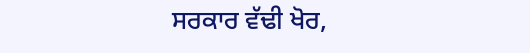ਸਰਕਾਰ ਵੱਢੀ ਖੋਰ,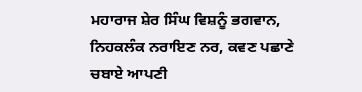ਮਹਾਰਾਜ ਸ਼ੇਰ ਸਿੰਘ ਵਿਸ਼ਨੂੰ ਭਗਵਾਨ, ਨਿਹਕਲੰਕ ਨਰਾਇਣ ਨਰ, ਕਵਣ ਪਛਾਣੇ ਚਬਾਏ ਆਪਣੀ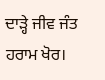ਦਾੜ੍ਹੇ ਜੀਵ ਜੰਤ ਹਰਾਮ ਖੋਰ।